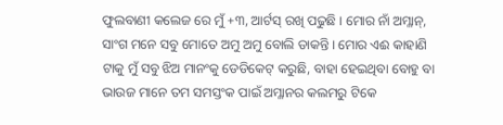ଫୁଲବାଣୀ କଲେଜ ରେ ମୁଁ +୩, ଆର୍ଟସ୍ ରଖି ପଢୁଛି । ମୋର ନାଁ ଅମ୍ଳାନ୍, ସାଂଗ ମନେ ସବୁ ମୋତେ ଅମୁ ଅମୁ ବୋଲି ଡାକନ୍ତି । ମୋର ଏଈ କାହାଣି ଟାକୁ ମୁଁ ସବୁ ଝିଅ ମାନଂକୁ ଡେଡିକେଟ୍ କରୁଛି, ବାହା ହେଇଥିବା ବୋହୁ ବା ଭାଉଜ ମାନେ ତମ ସମସ୍ତଂକ ପାଇଁ ଅମ୍ଳାନର କଲମରୁ ଟିକେ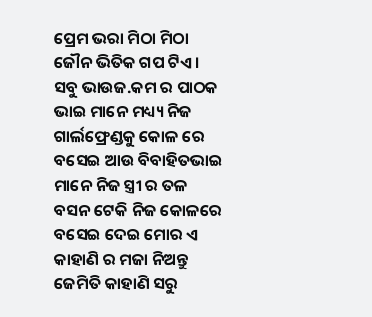ପ୍ରେମ ଭରା ମିଠା ମିଠା ଜୌନ ଭିତିକ ଗପ ଟିଏ । ସବୁ ଭାଉଜ.କମ ର ପାଠକ ଭାଇ ମାନେ ମଧ୍ୟ୍ୟ ନିଜ ଗାର୍ଲଫ୍ରେଣ୍ଡକୁ କୋଳ ରେ ବସେଇ ଆଉ ବିବାହିତଭାଇ ମାନେ ନିଜ ସ୍ତ୍ରୀ ର ତଳ ବସନ ଟେକି ନିଜ କୋଳରେ ବସେଇ ଦେଇ ମୋର ଏ କାହାଣି ର ମଜା ନିଅନ୍ତୁ ଜେମିତି କାହାଣି ସରୁ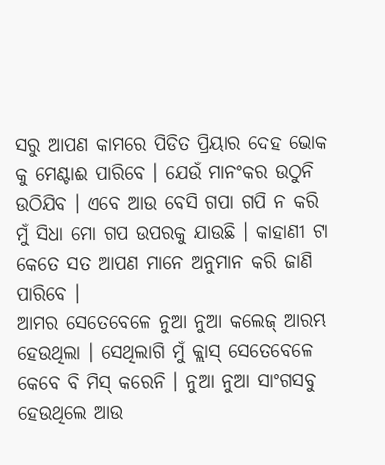ସରୁ ଆପଣ କାମରେ ପିଡିତ ପ୍ରିୟାର ଦେହ ଭୋକ କୁ ମେଣ୍ଟାଈ ପାରିବେ । ଯେଉଁ ମାନଂକର ଉଠୁନି ଉଠିଯିବ । ଏବେ ଆଉ ବେସି ଗପା ଗପି ନ କରି ମୁଁ ସିଧା ମୋ ଗପ ଉପରକୁ ଯାଉଛି । କାହାଣୀ ଟା କେତେ ସତ ଆପଣ ମାନେ ଅନୁମାନ କରି ଜାଣି ପାରିବେ ।
ଆମର ସେତେବେଳେ ନୁଆ ନୁଆ କଲେଜ୍ ଆରମ୍ଭ ହେଉଥିଲା । ସେଥିଲାଗି ମୁଁ କ୍ଲାସ୍ ସେତେବେଳେ କେବେ ବି ମିସ୍ କରେନି । ନୁଆ ନୁଆ ସାଂଗସବୁ ହେଉଥିଲେ ଆଉ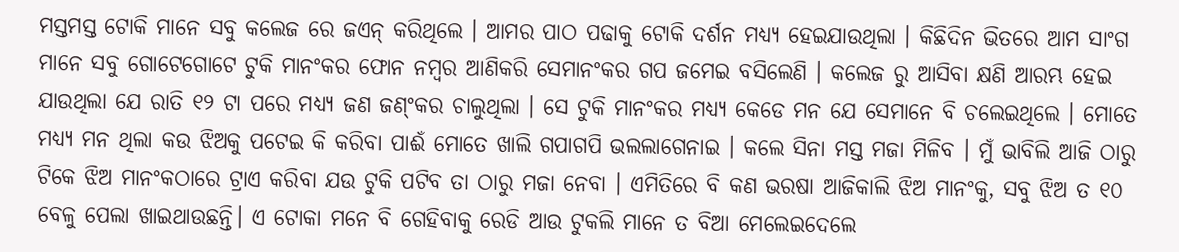ମସ୍ତମସ୍ତ ଟୋକି ମାନେ ସବୁ କଲେଜ ରେ ଜଏନ୍ କରିଥିଲେ । ଆମର ପାଠ ପଢାକୁ ଟୋକି ଦର୍ଶନ ମଧ୍ୟ୍ୟ ହେଇଯାଉଥିଲା । କିଛିଦିନ ଭିତରେ ଆମ ସାଂଗ ମାନେ ସବୁ ଗୋଟେଗୋଟେ ଟୁକି ମାନଂକର ଫୋନ ନମ୍ବର ଆଣିକରି ସେମାନଂକର ଗପ ଜମେଇ ବସିଲେଣି । କଲେଜ ରୁ ଆସିବା କ୍ଷଣି ଆରମ୍ଭ ହେଇ ଯାଉଥିଲା ଯେ ରାତି ୧୨ ଟା ପରେ ମଧ୍ୟ୍ୟ ଜଣ ଜଣ୍ଂକର ଚାଲୁଥିଲା । ସେ ଟୁକି ମାନଂକର ମଧ୍ୟ୍ୟ କେଡେ ମନ ଯେ ସେମାନେ ବି ଚଲେଇଥିଲେ । ମୋତେ ମଧ୍ୟ୍ୟ ମନ ଥିଲା କଉ ଝିଅକୁ ପଟେଇ କି କରିବା ପାଈଁ ମୋତେ ଖାଲି ଗପାଗପି ଭଲଲାଗେନାଇ । କଲେ ସିନା ମସ୍ତ ମଜା ମିଳିବ । ମୁଁ ଭାବିଲି ଆଜି ଠାରୁ ଟିକେ ଝିଅ ମାନଂକଠାରେ ଟ୍ରାଏ କରିବା ଯଉ ଟୁକି ପଟିବ ତା ଠାରୁ ମଜା ନେବା । ଏମିତିରେ ବି କଣ ଭରଷା ଆଜିକାଲି ଝିଅ ମାନଂକୁ, ସବୁ ଝିଅ ତ ୧୦ ବେଳୁ ପେଲା ଖାଇଥାଉଛନ୍ତି। ଏ ଟୋକା ମନେ ବି ଗେହିବାକୁ ରେଡି ଆଉ ଟୁକଲି ମାନେ ତ ବିଆ ମେଲେଇଦେଲେ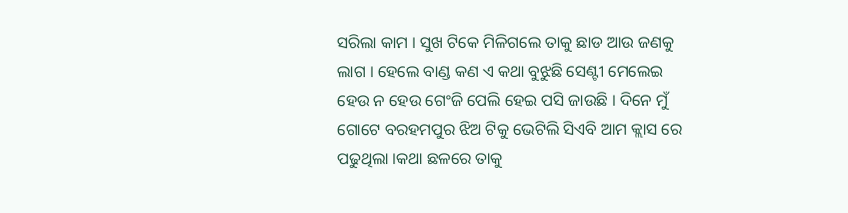ସରିଲା କାମ । ସୁଖ ଟିକେ ମିଳିଗଲେ ତାକୁ ଛାଡ ଆଉ ଜଣକୁ ଲାଗ । ହେଲେ ବାଣ୍ଡ କଣ ଏ କଥା ବୁଝୁଛି ସେଣ୍ଟୀ ମେଲେଇ ହେଉ ନ ହେଉ ଗେଂଜି ପେଲି ହେଇ ପସି ଜାଉଛି । ଦିନେ ମୁଁ ଗୋଟେ ବରହମପୁର ଝିଅ ଟିକୁ ଭେଟିଲି ସିଏବି ଆମ କ୍ଲାସ ରେ ପଢୁଥିଲା ।କଥା ଛଳରେ ତାକୁ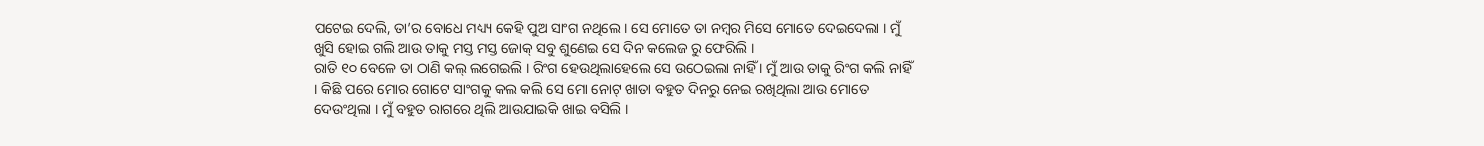ପଟେଇ ଦେଲି, ତା’ର ବୋଧେ ମଧ୍ୟ୍ୟ କେହି ପୁଅ ସାଂଗ ନଥିଲେ । ସେ ମୋତେ ତା ନମ୍ବର ମିସେ ମୋତେ ଦେଇଦେଲା । ମୁଁ ଖୁସି ହୋଇ ଗଲି ଆଉ ତାକୁ ମସ୍ତ ମସ୍ତ ଜୋକ୍ ସବୁ ଶୁଣେଇ ସେ ଦିନ କଲେଜ ରୁ ଫେରିଲି ।
ରାତି ୧୦ ବେଳେ ତା ଠାଣି କଲ୍ ଲଗେଇଲି । ରିଂଗ ହେଉଥିଲାହେଲେ ସେ ଉଠେଇଲା ନାହିଁ । ମୁଁ ଆଉ ତାକୁ ରିଂଗ କଲି ନାହିଁ । କିଛି ପରେ ମୋର ଗୋଟେ ସାଂଗକୁ କଲ କଲି ସେ ମୋ ନୋଟ୍ ଖାତା ବହୁତ ଦିନରୁ ନେଇ ରଖିଥିଲା ଆଉ ମୋତେ ଦେଉଂଥିଲା । ମୁଁ ବହୁତ ରାଗରେ ଥିଲି ଆଉଯାଇକି ଖାଇ ବସିଲି ।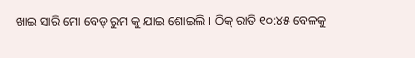ଖାଇ ସାରି ମୋ ବେଡ୍ ରୁମ କୁ ଯାଇ ଶୋଇଲି । ଠିକ୍ ରାତି ୧୦:୪୫ ବେଳକୁ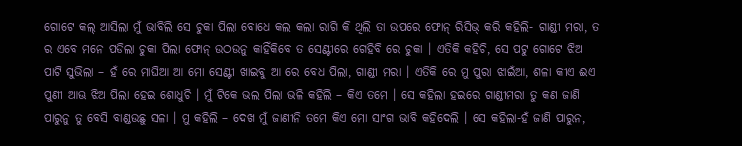ଗୋଟେ କଲ୍ ଆସିଲା ମୁଁ ଭାବିଲି ସେ ଚୁକା ପିଲା ବୋଧେ କଲ କଲା ରାଗି କି ଥିଲି ତା ଉପରେ ଫୋନ୍ ରିସିଭ୍ କରି କହିଲି- ଗାଣ୍ଡୀ ମରା, ତ ର ଏବେ ମନେ ପଡିଲା ଚୁକା ପିଲା ଫୋନ୍ ଉଠଉନୁ କାହିଁକିବେ ତ ସେଣ୍ଟୀରେ ଗେହିବି ରେ ଚୁକା । ଏତିକି କହିଚି, ସେ ପଟୁ ଗୋଟେ ଝିଅ ପାଟି ସୁଭିଲା – ହଁ ରେ ମାଘିଆ ଆ ମୋ ସେଣ୍ଟୀ ଖାଇବୁ ଆ ରେ ବେଧ ପିଲା, ଗାଣ୍ଡୀ ମରା । ଏତିକି ରେ ମୁ ପୁରା ଝାଇଁଆ, ଶଳା କୀଏ ଈଏ ପୁଣୀ ଆଊ ଝିଅ ପିଲା ହେଇ ଶୋଧୁଚି । ମୁଁ ଟିକେ ଭଲ ପିଲା ଭଳି କହିଲି – କିଏ ତମେ । ସେ କହିଲା ହଇରେ ଗାଣ୍ଡୀମରା ତୁ କଣ ଜାଣି ପାରୁନୁ ତୁ ବେସି ବାଣ୍ଡଉଛୁ ସଳା । ମୁ କହିଲି – ଦେଖ ମୁଁ ଜାଣୀନି ତମେ କିଏ ମୋ ସାଂଗ ଭାବି କହିଦେଲି । ସେ କହିଲା-ହଁ ଜାଣି ପାରୁନ,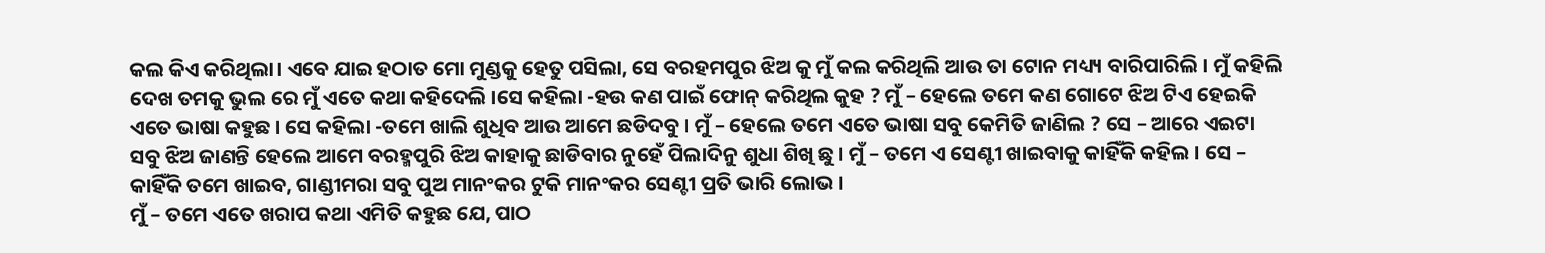କଲ କିଏ କରିଥିଲା। ଏବେ ଯାଇ ହଠାତ ମୋ ମୁଣ୍ଡକୁ ହେତୁ ପସିଲା, ସେ ବରହମପୁର ଝିଅ କୁ ମୁଁ କଲ କରିଥିଲି ଆଉ ତା ଟୋନ ମଧ୍ୟ୍ୟ ବାରିପାରିଲି । ମୁଁ କହିଲି ଦେଖ ତମକୁ ଭୁଲ ରେ ମୁଁ ଏତେ କଥା କହିଦେଲି ।ସେ କହିଲା -ହଉ କଣ ପାଇଁ ଫୋନ୍ କରିଥିଲ କୁହ ? ମୁଁ – ହେଲେ ତମେ କଣ ଗୋଟେ ଝିଅ ଟିଏ ହେଇକି ଏତେ ଭାଷା କହୁଛ । ସେ କହିଲା -ତମେ ଖାଲି ଶୁଧିବ ଆଉ ଆମେ ଛଡିଦବୁ । ମୁଁ – ହେଲେ ତମେ ଏତେ ଭାଷା ସବୁ କେମିତି ଜାଣିଲ ? ସେ – ଆରେ ଏଇଟା ସବୁ ଝିଅ ଜାଣନ୍ତି ହେଲେ ଆମେ ବରହ୍ମପୁରି ଝିଅ କାହାକୁ ଛାଡିବାର ନୁହେଁ ପିଲାଦିନୁ ଶୁଧା ଶିଖି ଛୁ । ମୁଁ – ତମେ ଏ ସେଣ୍ଟୀ ଖାଇବାକୁ କାହିଁକି କହିଲ । ସେ – କାହିଁକି ତମେ ଖାଇବ, ଗାଣ୍ଡୀମରା ସବୁ ପୁଅ ମାନଂକର ଟୁକି ମାନଂକର ସେଣ୍ଟୀ ପ୍ରତି ଭାରି ଲୋଭ ।
ମୁଁ – ତମେ ଏତେ ଖରାପ କଥା ଏମିତି କହୁଛ ଯେ, ପାଠ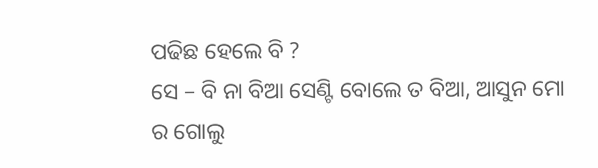ପଢିଛ ହେଲେ ବି ?
ସେ – ବି ନା ବିଆ ସେଣ୍ଟି ବୋଲେ ତ ବିଆ, ଆସୁନ ମୋ ର ଗୋଲୁ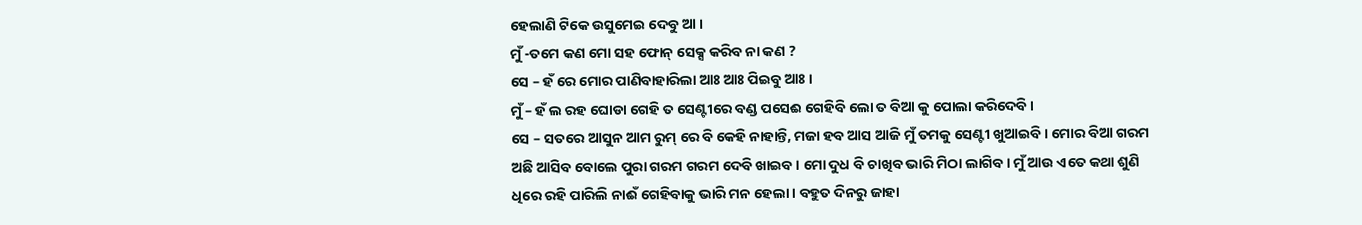ହେଲାଣି ଟିକେ ଉସୁମେଇ ଦେବୁ ଆ ।
ମୁଁ -ତମେ କଣ ମୋ ସହ ଫୋନ୍ ସେକ୍ସ କରିବ ନା କଣ ?
ସେ – ହଁ ରେ ମୋର ପାଣିବାହାରିଲା ଆଃ ଆଃ ପିଇବୁ ଆଃ ।
ମୁଁ – ହଁ ଲ ରହ ଘୋଡା ଗେହି ତ ସେଣ୍ଟୀରେ ବଣ୍ଡ ପସେଈ ଗେହିବି ଲୋ ତ ବିଆ କୁ ପୋଲା କରିଦେବି ।
ସେ – ସତରେ ଆସୁନ ଆମ ରୁମ୍ ରେ ବି କେହି ନାହାନ୍ତି, ମଜା ହବ ଆସ ଆଜି ମୁଁ ତମକୁ ସେଣ୍ଟୀ ଖୁଆଇବି । ମୋର ବିଆ ଗରମ ଅଛି ଆସିବ ବୋଲେ ପୁରା ଗରମ ଗରମ ଦେବି ଖାଇବ । ମୋ ଦୁଧ ବି ଚାଖିବ ଭାରି ମିଠା ଲାଗିବ । ମୁଁ ଆଉ ଏତେ କଥା ଶୁଣି ଧିରେ ରହି ପାରିଲି ନାଈଁ ଗେହିବାକୁ ଭାରି ମନ ହେଲା । ବହୁତ ଦିନରୁ ଜାହା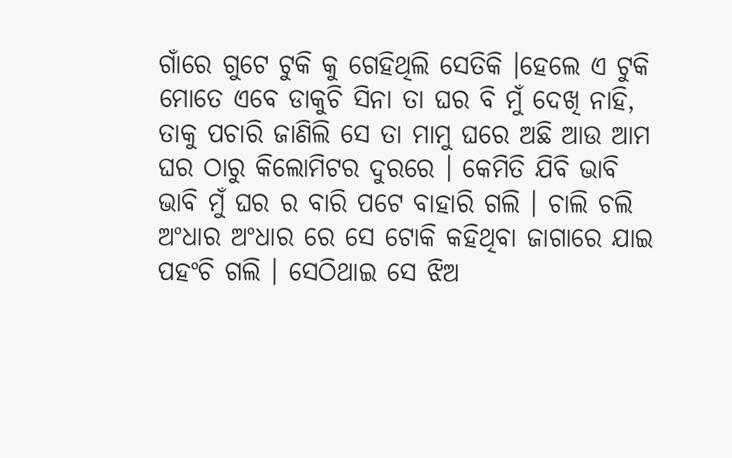ଗାଁରେ ଗୁଟେ ଟୁକି କୁ ଗେହିଥିଲି ସେତିକି ।ହେଲେ ଏ ଟୁକି ମୋତେ ଏବେ ଡାକୁଚି ସିନା ତା ଘର ବି ମୁଁ ଦେଖି ନାହି, ତାକୁ ପଚାରି ଜାଣିଲି ସେ ତା ମାମୁ ଘରେ ଅଛି ଆଉ ଆମ ଘର ଠାରୁ କିଲୋମିଟର ଦୁରରେ । କେମିତି ଯିବି ଭାବି ଭାବି ମୁଁ ଘର ର ବାରି ପଟେ ବାହାରି ଗଲି । ଚାଲି ଚଲି ଅଂଧାର ଅଂଧାର ରେ ସେ ଟୋକି କହିଥିବା ଜାଗାରେ ଯାଇ ପହଂଚି ଗଲି । ସେଠିଥାଇ ସେ ଝିଅ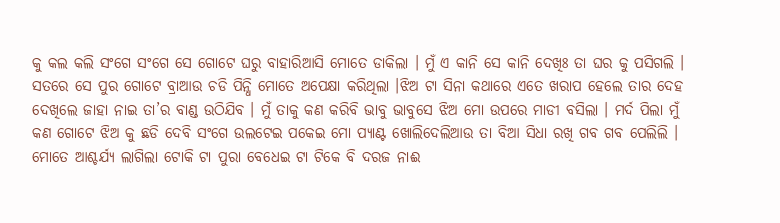କୁ କଲ କଲି ସଂଗେ ସଂଗେ ସେ ଗୋଟେ ଘରୁ ବାହାରିଆସି ମୋତେ ଡାକିଲା । ମୁଁ ଏ କାନି ସେ କାନି ଦେଖିଃ ତା ଘର କୁ ପସିଗଲି । ସତରେ ସେ ପୁର ଗୋଟେ ବ୍ରାଆଉ ଚଡି ପିନ୍ଧି ମୋତେ ଅପେକ୍ଷା କରିଥିଲା ।ଝିଅ ଟା ସିନା କଥାରେ ଏତେ ଖରାପ ହେଲେ ତାର ଦେହ ଦେଖିଲେ ଜାହା ନାଇ ତା’ର ବାଣ୍ଡ ଉଠିଯିବ । ମୁଁ ତାକୁ କଣ କରିବି ଭାବୁ ଭାବୁସେ ଝିଅ ମୋ ଉପରେ ମାଡୀ ବସିଲା । ମର୍ଦ ପିଲା ମୁଁ କଣ ଗୋଟେ ଝିଅ କୁ ଛଡି ଦେବି ସଂଗେ ଉଲଟେଇ ପକେଇ ମୋ ପ୍ୟାଣ୍ଟ ଖୋଲିଦେଲିଆଉ ତା ବିଆ ସିଧା ରଖି ଗବ ଗବ ପେଲିଲି । ମୋତେ ଆଶ୍ଚର୍ଯ୍ୟ ଲାଗିଲା ଟୋକି ଟା ପୁରା ବେଧେଇ ଟା ଟିକେ ବି ଦରଜ ନାଈ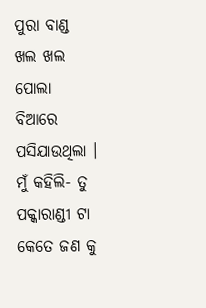ପୁରା ବାଣ୍ଡ ଖଲ ଖଲ ପୋଲା ବିଆରେ ପସିଯାଉଥିଲା । ମୁଁ କହିଲି- ତୁ ପକ୍କାରାଣ୍ଡୀ ଟା କେତେ ଜଣ କୁ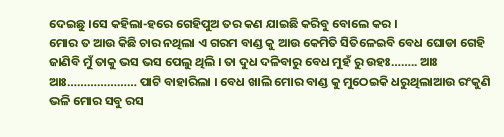ଦେଇଛୁ ।ସେ କହିଲା-ହରେ ଗେହିପୁଅ ତର କଣ ଯାଇଛି କରିବୁ ବୋଲେ କର ।
ମୋର ତ ଆଉ କିଛି ଚାର ନଥିଲା ଏ ଗରମ ବାଣ୍ଡ କୁ ଆଉ କେମିତି ସିତିଳେଇବି ବେଧ ଘୋଡା ଗେହି ଜାଣିବି ମୁଁ ତାକୁ ଭସ ଭସ ପେଲୁ ଥିଲି । ତା ଦୁଧ ଦଳିବାରୁ ବେଧ ମୁହଁ ରୁ ଉହଃ…….. ଆଃ ଆଃ………………… ପାଟି ବାହାରିଲା । ବେଧ ଖାଲି ମୋର ବାଣ୍ଡ କୁ ମୁଠେଇକି ଧରୁଥିଲାଆଉ ରଂକୁଣି ଭଳି ମୋର ସବୁ ରସ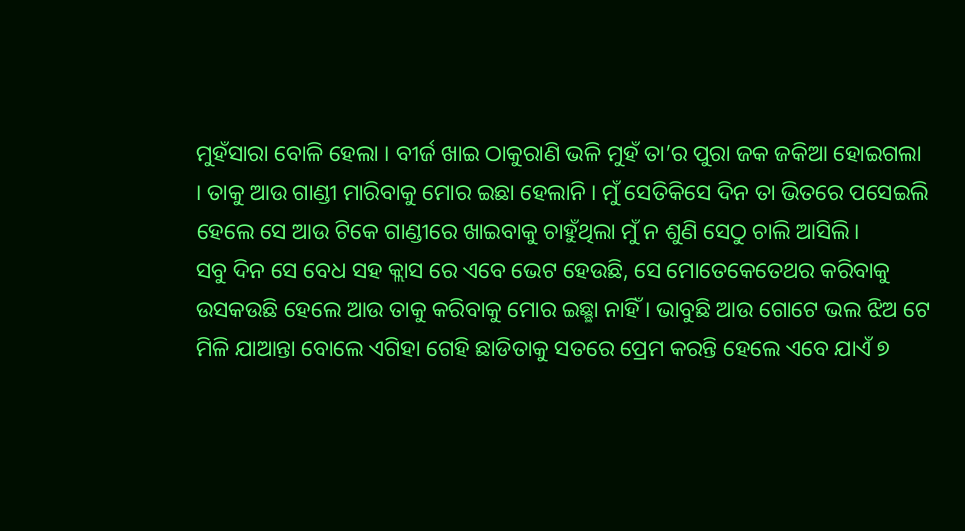ମୁହଁସାରା ବୋଳି ହେଲା । ବୀର୍ଜ ଖାଇ ଠାକୁରାଣି ଭଳି ମୁହଁ ତା’ର ପୁରା ଜକ ଜକିଆ ହୋଇଗଲା । ତାକୁ ଆଉ ଗାଣ୍ଡୀ ମାରିବାକୁ ମୋର ଇଛା ହେଲାନି । ମୁଁ ସେତିକିସେ ଦିନ ତା ଭିତରେ ପସେଇଲି ହେଲେ ସେ ଆଉ ଟିକେ ଗାଣ୍ଡୀରେ ଖାଇବାକୁ ଚାହୁଁଥିଲା ମୁଁ ନ ଶୁଣି ସେଠୁ ଚାଲି ଆସିଲି।
ସବୁ ଦିନ ସେ ବେଧ ସହ କ୍ଲାସ ରେ ଏବେ ଭେଟ ହେଉଛି, ସେ ମୋତେକେତେଥର କରିବାକୁ ଉସକଉଛି ହେଲେ ଆଉ ତାକୁ କରିବାକୁ ମୋର ଇଛ୍ଛା ନାହିଁ । ଭାବୁଛି ଆଉ ଗୋଟେ ଭଲ ଝିଅ ଟେ ମିଳି ଯାଆନ୍ତା ବୋଲେ ଏଗିହା ଗେହି ଛାଡିତାକୁ ସତରେ ପ୍ରେମ କରନ୍ତି ହେଲେ ଏବେ ଯାଏଁ ୭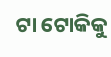ଟା ଟୋକିକୁ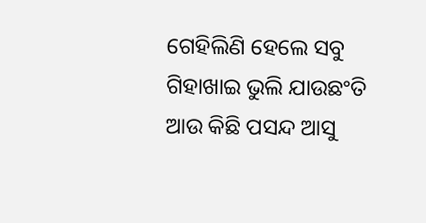ଗେହିଲିଣି ହେଲେ ସବୁ ଗିହାଖାଇ ଭୁଲି ଯାଉଛଂତି ଆଉ କିଛି ପସନ୍ଦ ଆସୁ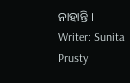ନାହାନ୍ତି ।
Writer: Sunita Prusty